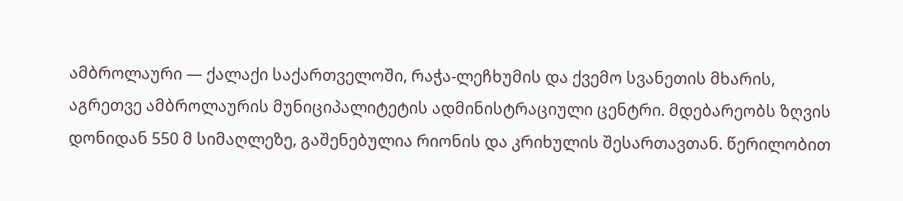ამბროლაური — ქალაქი საქართველოში, რაჭა-ლეჩხუმის და ქვემო სვანეთის მხარის, აგრეთვე ამბროლაურის მუნიციპალიტეტის ადმინისტრაციული ცენტრი. მდებარეობს ზღვის დონიდან 550 მ სიმაღლეზე, გაშენებულია რიონის და კრიხულის შესართავთან. წერილობით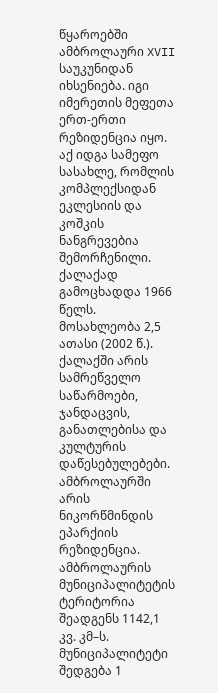წყაროებში ამბროლაური XVII საუკუნიდან იხსენიება. იგი იმერეთის მეფეთა ერთ-ერთი რეზიდენცია იყო. აქ იდგა სამეფო სასახლე, რომლის კომპლექსიდან ეკლესიის და კოშკის ნანგრევებია შემორჩენილი. ქალაქად გამოცხადდა 1966 წელს. მოსახლეობა 2,5 ათასი (2002 წ.). ქალაქში არის სამრეწველო საწარმოები, ჯანდაცვის, განათლებისა და კულტურის დაწესებულებები. ამბროლაურში არის ნიკორწმინდის ეპარქიის რეზიდენცია.
ამბროლაურის მუნიციპალიტეტის ტერიტორია შეადგენს 1142,1 კვ. კმ–ს. მუნიციპალიტეტი შედგება 1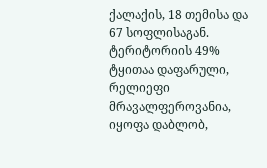ქალაქის, 18 თემისა და 67 სოფლისაგან. ტერიტორიის 49% ტყითაა დაფარული, რელიეფი მრავალფეროვანია, იყოფა დაბლობ,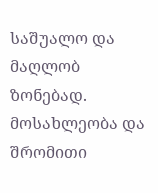საშუალო და მაღლობ ზონებად.
მოსახლეობა და შრომითი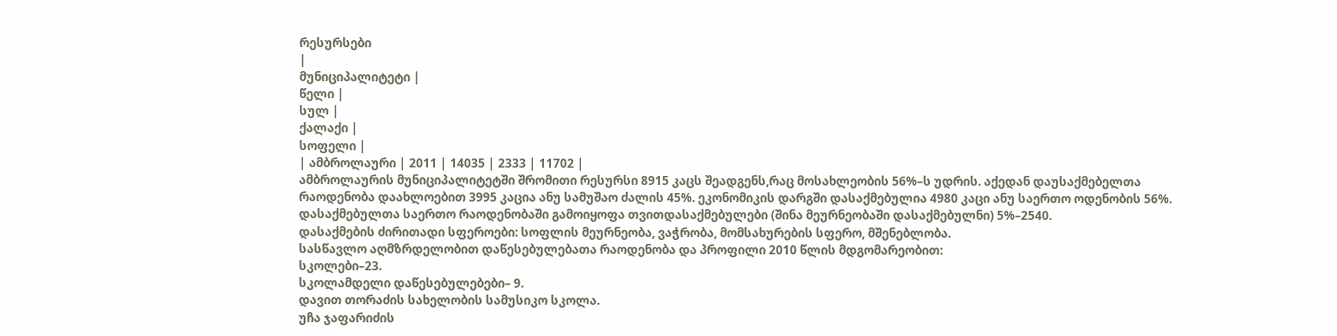რესურსები
|
მუნიციპალიტეტი |
წელი |
სულ |
ქალაქი |
სოფელი |
| ამბროლაური | 2011 | 14035 | 2333 | 11702 |
ამბროლაურის მუნიციპალიტეტში შრომითი რესურსი 8915 კაცს შეადგენს,რაც მოსახლეობის 56%–ს უდრის. აქედან დაუსაქმებელთა რაოდენობა დაახლოებით 3995 კაცია ანუ სამუშაო ძალის 45%. ეკონომიკის დარგში დასაქმებულია 4980 კაცი ანუ საერთო ოდენობის 56%. დასაქმებულთა საერთო რაოდენობაში გამოიყოფა თვითდასაქმებულები (შინა მეურნეობაში დასაქმებულნი) 5%–2540.
დასაქმების ძირითადი სფეროები: სოფლის მეურნეობა, ვაჭრობა, მომსახურების სფერო, მშენებლობა.
სასწავლო აღმზრდელობით დაწესებულებათა რაოდენობა და პროფილი 2010 წლის მდგომარეობით:
სკოლები–23.
სკოლამდელი დაწესებულებები– 9.
დავით თორაძის სახელობის სამუსიკო სკოლა.
უჩა ჯაფარიძის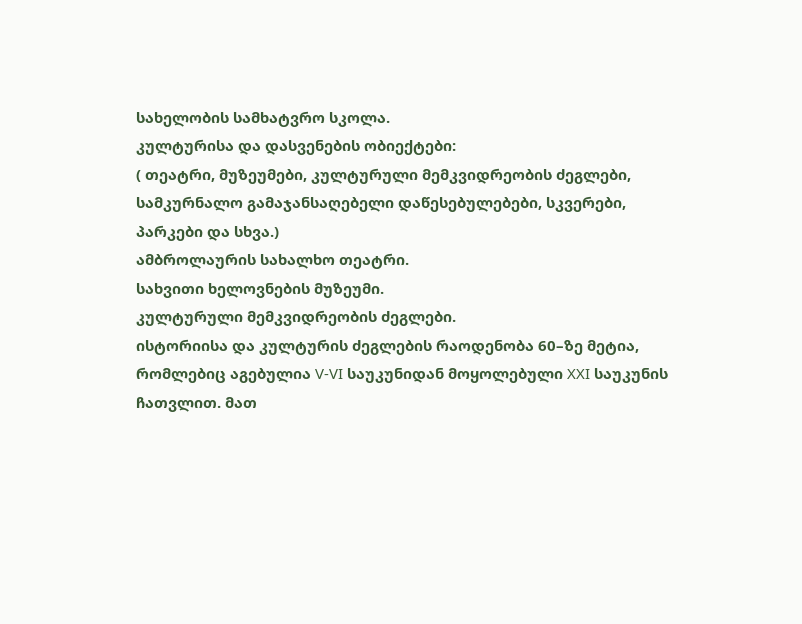სახელობის სამხატვრო სკოლა.
კულტურისა და დასვენების ობიექტები:
( თეატრი, მუზეუმები, კულტურული მემკვიდრეობის ძეგლები, სამკურნალო გამაჯანსაღებელი დაწესებულებები, სკვერები,
პარკები და სხვა.)
ამბროლაურის სახალხო თეატრი.
სახვითი ხელოვნების მუზეუმი.
კულტურული მემკვიდრეობის ძეგლები.
ისტორიისა და კულტურის ძეგლების რაოდენობა 60–ზე მეტია, რომლებიც აგებულია V-VI საუკუნიდან მოყოლებული XXI საუკუნის ჩათვლით. მათ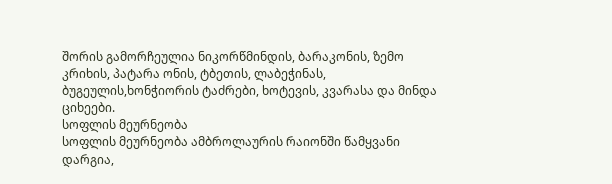შორის გამორჩეულია ნიკორწმინდის, ბარაკონის, ზემო კრიხის, პატარა ონის, ტბეთის, ლაბეჭინას, ბუგეულის,ხონჭიორის ტაძრები, ხოტევის, კვარასა და მინდა ციხეები.
სოფლის მეურნეობა
სოფლის მეურნეობა ამბროლაურის რაიონში წამყვანი დარგია,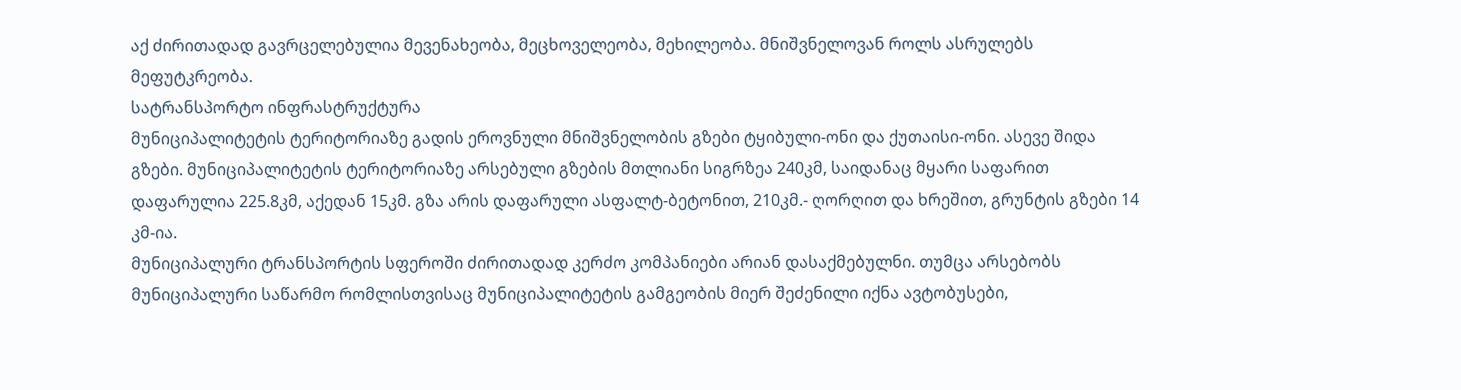აქ ძირითადად გავრცელებულია მევენახეობა, მეცხოველეობა, მეხილეობა. მნიშვნელოვან როლს ასრულებს მეფუტკრეობა.
სატრანსპორტო ინფრასტრუქტურა
მუნიციპალიტეტის ტერიტორიაზე გადის ეროვნული მნიშვნელობის გზები ტყიბული-ონი და ქუთაისი-ონი. ასევე შიდა გზები. მუნიციპალიტეტის ტერიტორიაზე არსებული გზების მთლიანი სიგრზეა 240კმ, საიდანაც მყარი საფარით დაფარულია 225.8კმ, აქედან 15კმ. გზა არის დაფარული ასფალტ-ბეტონით, 210კმ.- ღორღით და ხრეშით, გრუნტის გზები 14 კმ-ია.
მუნიციპალური ტრანსპორტის სფეროში ძირითადად კერძო კომპანიები არიან დასაქმებულნი. თუმცა არსებობს მუნიციპალური საწარმო რომლისთვისაც მუნიციპალიტეტის გამგეობის მიერ შეძენილი იქნა ავტობუსები,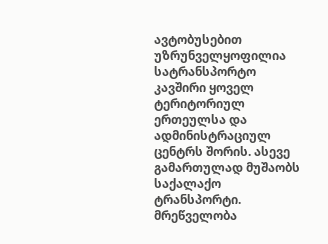ავტობუსებით უზრუნველყოფილია სატრანსპორტო კავშირი ყოველ ტერიტორიულ ერთეულსა და ადმინისტრაციულ ცენტრს შორის. ასევე გამართულად მუშაობს საქალაქო ტრანსპორტი.
მრეწველობა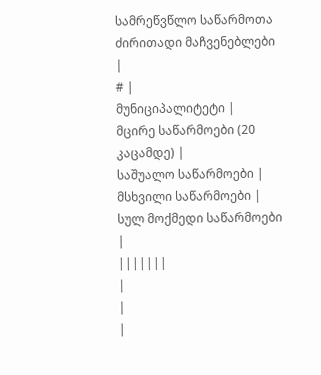სამრეწვწლო საწარმოთა ძირითადი მაჩვენებლები
|
# |
მუნიციპალიტეტი |
მცირე საწარმოები (20 კაცამდე) |
საშუალო საწარმოები |
მსხვილი საწარმოები |
სულ მოქმედი საწარმოები |
|||||||
|
|
|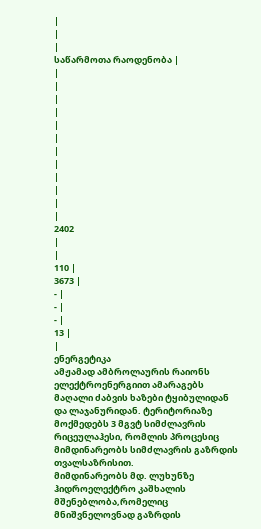|
|
|
საწარმოთა რაოდენობა |
|
|
|
|
|
|
|
|
|
|
|
|
2402
|
|
110 |
3673 |
- |
- |
- |
13 |
|
ენერგეტიკა
ამჟამად ამბროლაურის რაიონს ელექტროენერგიით ამარაგებს მაღალი ძაბვის ხაზები ტყიბულიდან და ლაჯანურიდან. ტერიტორიაზე მოქმედებს 3 მგვტ სიმძლავრის რიცეულაჰესი, რომლის პროცესიც მიმდინარეობს სიმძლავრის გაზრდის თვალსაზრისით.
მიმდინარეობს მდ. ლუხუნზე ჰიდროელექტრო კაშხალის მშენებლობა,რომელიც მნიშვნელოვნად გაზრდის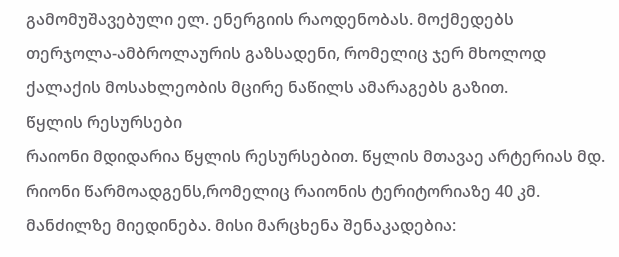გამომუშავებული ელ. ენერგიის რაოდენობას. მოქმედებს თერჯოლა-ამბროლაურის გაზსადენი, რომელიც ჯერ მხოლოდ ქალაქის მოსახლეობის მცირე ნაწილს ამარაგებს გაზით.
წყლის რესურსები
რაიონი მდიდარია წყლის რესურსებით. წყლის მთავაე არტერიას მდ. რიონი წარმოადგენს,რომელიც რაიონის ტერიტორიაზე 40 კმ. მანძილზე მიედინება. მისი მარცხენა შენაკადებია: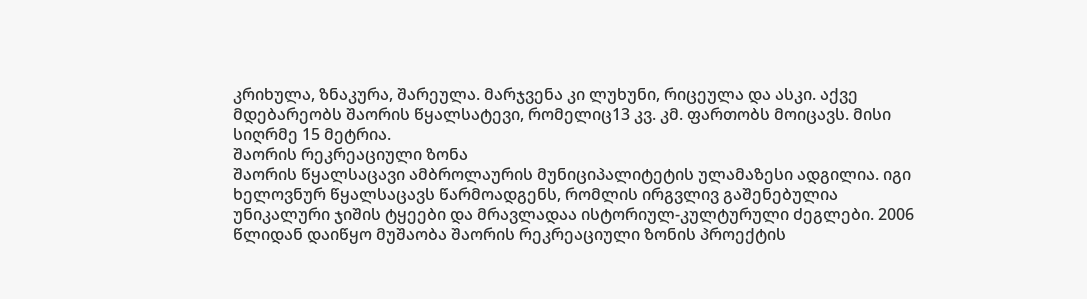კრიხულა, ზნაკურა, შარეულა. მარჯვენა კი ლუხუნი, რიცეულა და ასკი. აქვე მდებარეობს შაორის წყალსატევი, რომელიც13 კვ. კმ. ფართობს მოიცავს. მისი სიღრმე 15 მეტრია.
შაორის რეკრეაციული ზონა
შაორის წყალსაცავი ამბროლაურის მუნიციპალიტეტის ულამაზესი ადგილია. იგი ხელოვნურ წყალსაცავს წარმოადგენს, რომლის ირგვლივ გაშენებულია უნიკალური ჯიშის ტყეები და მრავლადაა ისტორიულ-კულტურული ძეგლები. 2006 წლიდან დაიწყო მუშაობა შაორის რეკრეაციული ზონის პროექტის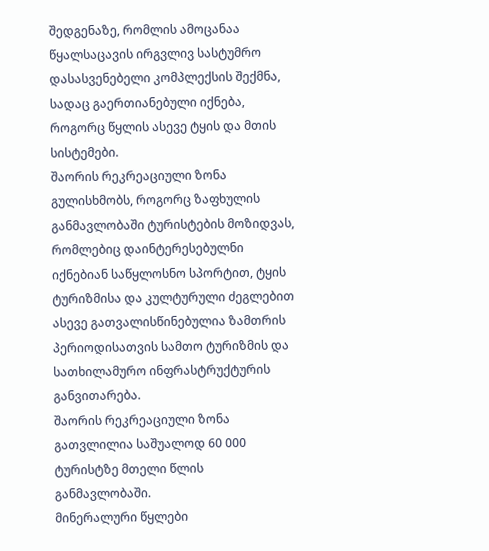შედგენაზე, რომლის ამოცანაა წყალსაცავის ირგვლივ სასტუმრო დასასვენებელი კომპლექსის შექმნა, სადაც გაერთიანებული იქნება, როგორც წყლის ასევე ტყის და მთის სისტემები.
შაორის რეკრეაციული ზონა გულისხმობს, როგორც ზაფხულის განმავლობაში ტურისტების მოზიდვას, რომლებიც დაინტერესებულნი იქნებიან საწყლოსნო სპორტით, ტყის ტურიზმისა და კულტურული ძეგლებით ასევე გათვალისწინებულია ზამთრის პერიოდისათვის სამთო ტურიზმის და სათხილამურო ინფრასტრუქტურის განვითარება.
შაორის რეკრეაციული ზონა გათვლილია საშუალოდ 60 000 ტურისტზე მთელი წლის განმავლობაში.
მინერალური წყლები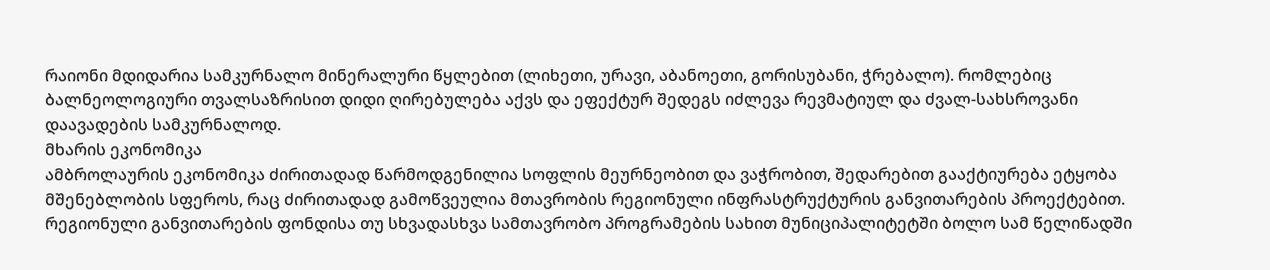რაიონი მდიდარია სამკურნალო მინერალური წყლებით (ლიხეთი, ურავი, აბანოეთი, გორისუბანი, ჭრებალო). რომლებიც ბალნეოლოგიური თვალსაზრისით დიდი ღირებულება აქვს და ეფექტურ შედეგს იძლევა რევმატიულ და ძვალ-სახსროვანი დაავადების სამკურნალოდ.
მხარის ეკონომიკა
ამბროლაურის ეკონომიკა ძირითადად წარმოდგენილია სოფლის მეურნეობით და ვაჭრობით, შედარებით გააქტიურება ეტყობა მშენებლობის სფეროს, რაც ძირითადად გამოწვეულია მთავრობის რეგიონული ინფრასტრუქტურის განვითარების პროექტებით. რეგიონული განვითარების ფონდისა თუ სხვადასხვა სამთავრობო პროგრამების სახით მუნიციპალიტეტში ბოლო სამ წელიწადში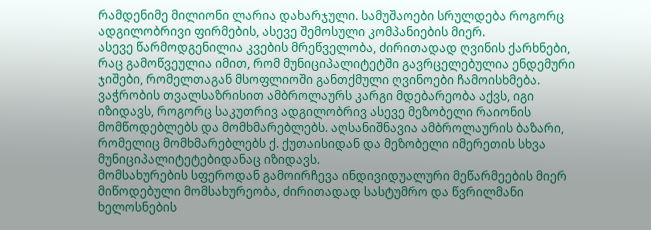რამდენიმე მილიონი ლარია დახარჯული. სამუშაოები სრულდება როგორც ადგილობრივი ფირმების, ასევე შემოსული კომპანიების მიერ.
ასევე წარმოდგენილია კვების მრეწველობა, ძირითადად ღვინის ქარხნები, რაც გამოწვეულია იმით, რომ მუნიციპალიტეტში გავრცელებულია ენდემური ჯიშები, რომელთაგან მსოფლიოში განთქმული ღვინოები ჩამოისხმება. ვაჭრობის თვალსაზრისით ამბროლაურს კარგი მდებარეობა აქვს, იგი იზიდავს, როგორც საკუთრივ ადგილობრივ ასევე მეზობელი რაიონის მომწოდებლებს და მომხმარებლებს. აღსანიშნავია ამბროლაურის ბაზარი, რომელიც მომხმარებლებს ქ. ქუთაისიდან და მეზობელი იმერეთის სხვა მუნიციპალიტეტებიდანაც იზიდავს.
მომსახურების სფეროდან გამოირჩევა ინდივიდუალური მეწარმეების მიერ მიწოდებული მომსახურეობა, ძირითადად სასტუმრო და წვრილმანი ხელოსნების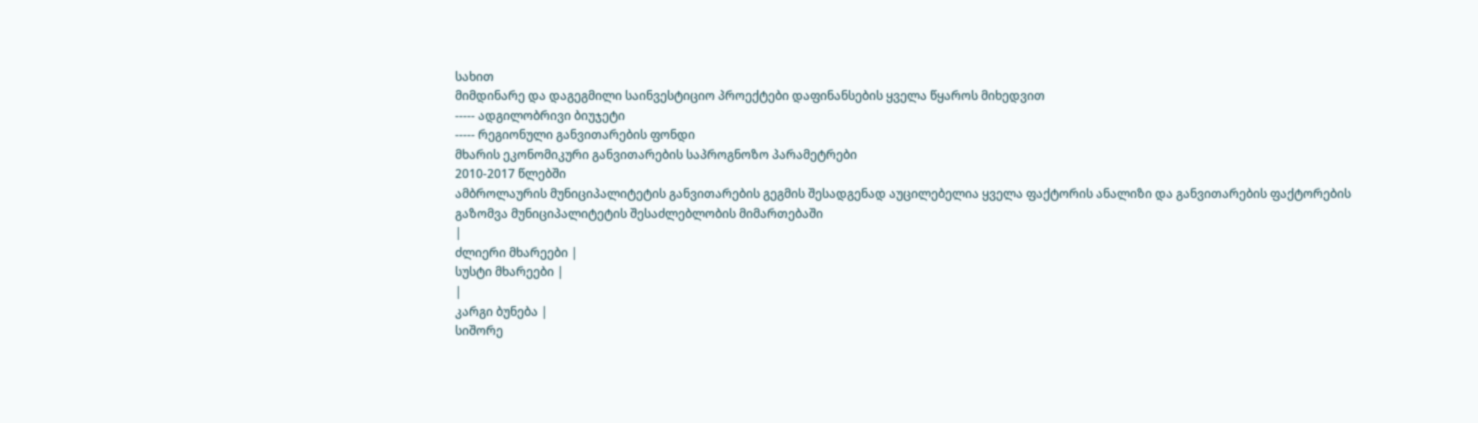სახით
მიმდინარე და დაგეგმილი საინვესტიციო პროექტები დაფინანსების ყველა წყაროს მიხედვით
----- ადგილობრივი ბიუჯეტი
----- რეგიონული განვითარების ფონდი
მხარის ეკონომიკური განვითარების საპროგნოზო პარამეტრები
2010-2017 წლებში
ამბროლაურის მუნიციპალიტეტის განვითარების გეგმის შესადგენად აუცილებელია ყველა ფაქტორის ანალიზი და განვითარების ფაქტორების გაზომვა მუნიციპალიტეტის შესაძლებლობის მიმართებაში
|
ძლიერი მხარეები |
სუსტი მხარეები |
|
კარგი ბუნება |
სიშორე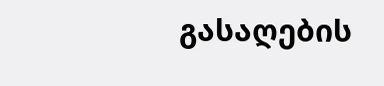გასაღების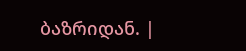ბაზრიდან. |